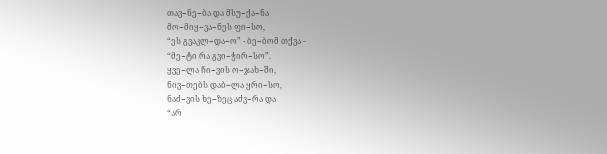თავ−ნე−ბა და მსუ−ქა−ნა
მო−მიყ−ვა−ნეს ფი−სო,
“ეს გვაკლ−და−ო” - ბე−ბომ თქვა -
“მე−ტი რა გვი−ჭირ−სო”.
ყვე−ლა ჩი−ვის ო−ჯახ−ში,
ნივ−თებს დაბ−ლა ყრი−სო,
ნაძ−ვის ხე−ზეც აძვ−რა და
“არ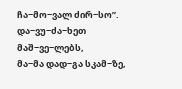ჩა−მო−ვალ ძირ−სო”.
და−ვუ−ძა−ხეთ მაშ−ვე−ლებს,
მა−მა დად−გა სკამ−ზე,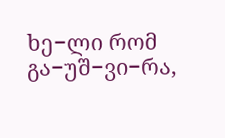ხე−ლი რომ გა−უშ−ვი−რა,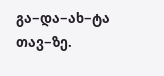გა−და−ახ−ტა თავ−ზე.